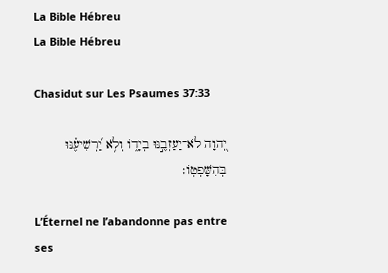La Bible Hébreu
La Bible Hébreu

Chasidut sur Les Psaumes 37:33

יְ֭הוָה לֹא־יַעַזְבֶ֣נּוּ בְיָד֑וֹ וְלֹ֥א יַ֝רְשִׁיעֶ֗נּוּ בְּהִשָּׁפְטֽוֹ׃

L’Éternel ne l’abandonne pas entre ses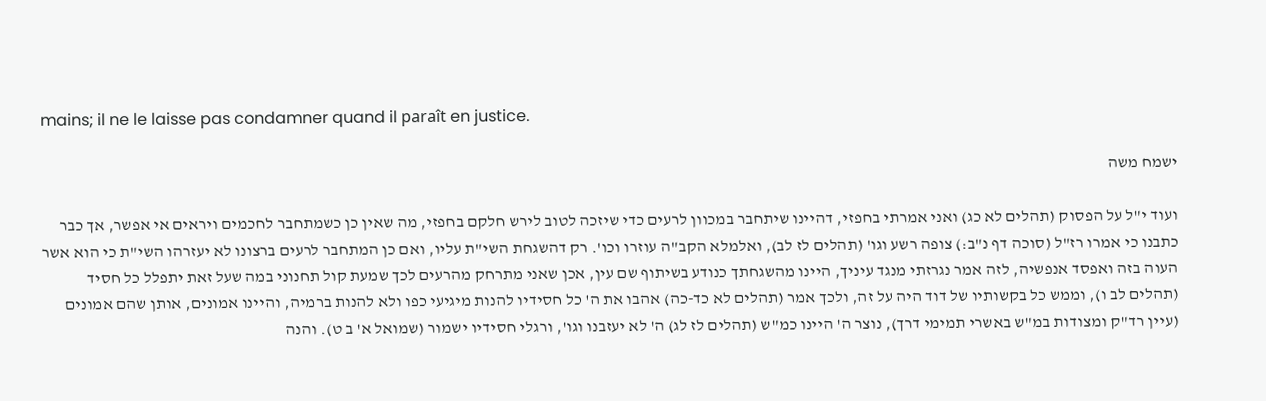mains; il ne le laisse pas condamner quand il paraît en justice.

ישמח משה

ועוד י"ל על הפסוק (תהלים לא כג) ואני אמרתי בחפזי, דהיינו שיתחבר במכוון לרעים כדי שיזכה לטוב לירש חלקם בחפזי, מה שאין כן כשמתחבר לחכמים ויראים אי אפשר, אך כבר כתבנו כי אמרו רז"ל (סוכה דף נ"ב:) צופה רשע וגו' (תהלים לז לב), ואלמלא הקב"ה עוזרו וכו'. רק דהשגחת השי"ת עליו, ואם כן המתחבר לרעים ברצונו לא יעזרהו השי"ת כי הוא אשר העוה בזה ואפסד אנפשיה, לזה אמר נגרזתי מנגד עיניך, היינו מהשגחתך כנודע בשיתוף שם עין, אכן שאני מתרחק מהרעים לכך שמעת קול תחנוני במה שעל זאת יתפלל כל חסיד (תהלים לב ו), וממש כל בקשותיו של דוד היה על זה, ולכך אמר (תהלים לא כד-כה) אהבו את ה' כל חסידיו להנות מיגיעי כפו ולא להנות ברמיה, והיינו אמונים, אותן שהם אמונים (עיין רד"ק ומצודות במ"ש באשרי תמימי דרך), נוצר ה' היינו כמ"ש (תהלים לז לג) ה' לא יעזבנו וגו', ורגלי חסידיו ישמור (שמואל א' ב ט). והנה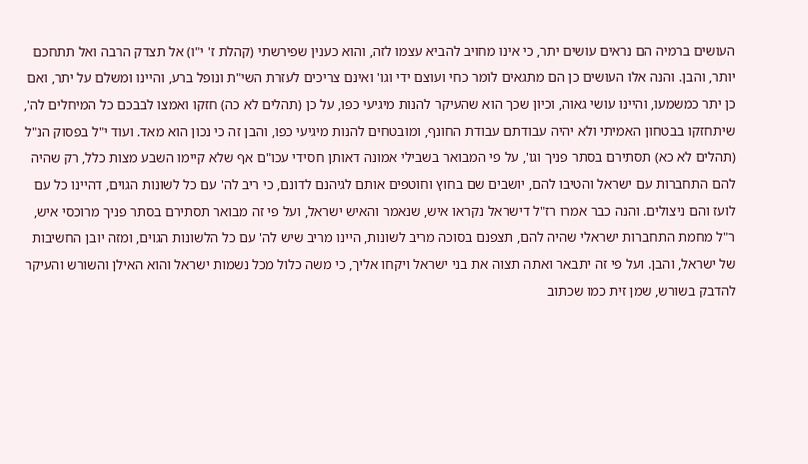העושים ברמיה הם נראים עושים יתר, כי אינו מחויב להביא עצמו לזה, והוא כענין שפירשתי (קהלת ז' י"ו) אל תצדק הרבה ואל תתחכם יותר, והבן. והנה אלו העושים כן הם מתגאים לומר כחי ועוצם ידי וגו' ואינם צריכים לעזרת השי"ת ונופל ברע, והיינו ומשלם על יתר, ואם כן יתר כמשמעו, והיינו עושי גאוה, וכיון שכך הוא שהעיקר להנות מיגיעי כפו, על כן (תהלים לא כה) חזקו ואמצו לבבכם כל המיחלים לה', שיתחזקו בבטחון האמיתי ולא יהיה עבודתם עבודת החונף, ומובטחים להנות מיגיעי כפו, והבן זה כי נכון הוא מאד. ועוד י"ל בפסוק הנ"ל (תהלים לא כא) תסתירם בסתר פניך וגו', על פי המבואר בשבילי אמונה דאותן חסידי עכו"ם אף שלא קיימו השבע מצות כלל, רק שהיה להם התחברות עם ישראל והטיבו להם, יושבים שם בחוץ וחוטפים אותם לגיהנם לדונם, כי ריב לה' עם כל לשונות הגוים, דהיינו כל עם לועז והם ניצולים. והנה כבר אמרו רז"ל דישראל נקראו איש, שנאמר והאיש ישראל, ועל פי זה מבואר תסתירם בסתר פניך מרוכסי איש, ר"ל מחמת התחברות ישראלי שהיה להם, תצפנם בסוכה מריב לשונות, היינו מריב שיש לה' עם כל הלשונות הגוים, ומזה יובן החשיבות של ישראל, והבן. ועל פי זה יתבאר ואתה תצוה את בני ישראל ויקחו אליך, כי משה כלול מכל נשמות ישראל והוא האילן והשורש והעיקר להדבק בשורש, שמן זית כמו שכתוב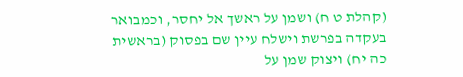(קהלת ט ח) ושמן על ראשך אל יחסר, וכמבואר בעקדה בפרשת וישלח עיין שם בפסוק (בראשית כה יח) ויצוק שמן על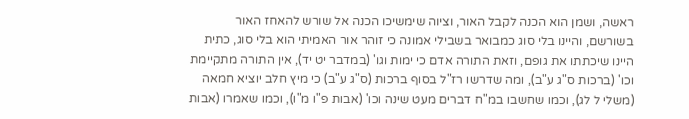ראשה, ושמן הוא הכנה לקבל האור, וציוה שימשיכו הכנה אל שורש להאחז האור בשורשם, והיינו בלי סוג כמבואר בשבילי אמונה כי זוהר אור האמיתי הוא בלי סוג, כתית היינו שיכתתו את גופם, וזאת התורה אדם כי ימות וגו' (במדבר יט יד), אין התורה מתקיימת וכו' (ברכות ס"ג ע"ב), ומה שדרשו רז"ל בסוף ברכות (ס"ג ע"ב) כי מיץ חלב יוציא חמאה (משלי ל לג), וכמו שחשבו במ"ח דברים מעט שינה וכו' (אבות פ"ו מ"ו), וכמו שאמרו (אבות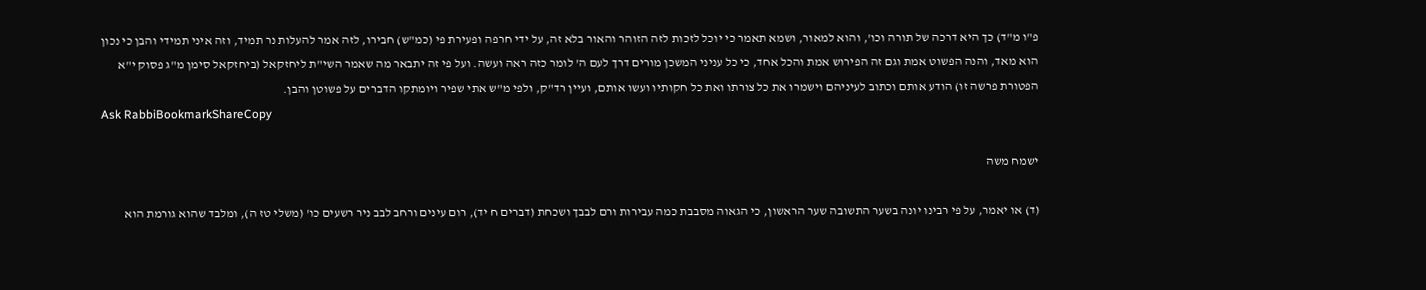פ"ו מ"ד) כך היא דרכה של תורה וכו', והוא למאור, ושמא תאמר כי יוכל לזכות לזה הזוהר והאור בלא זה, על ידי חרפה ופעירת פי (כמ"ש) חבירו, לזה אמר להעלות נר תמיד, וזה איני תמידי והבן כי נכון הוא מאד, והנה הפשוט אמת וגם זה הפירוש אמת והכל אחד, כי כל עניני המשכן מורים דרך לעם ה' לומר כזה ראה ועשה. ועל פי זה יתבאר מה שאמר השי"ת ליחזקאל (ביחזקאל סימן מ"ג פסוק י"א הפטורת פרשה זו) הודע אותם וכתוב לעיניהם וישמרו את כל צורתו ואת כל חקותיו ועשו אותם, ועיין רד"ק, ולפי מ"ש אתי שפיר ויומתקו הדברים על פשוטן והבן.
Ask RabbiBookmarkShareCopy

ישמח משה

(ד) או יאמר, על פי רבינו יונה בשער התשובה שער הראשון, כי הגאוה מסבבת כמה עבירות ורם לבבך ושכחת (דברים ח יד), רום עינים ורחב לבב ניר רשעים כו' (משלי טז ה), ומלבד שהוא גורמת הוא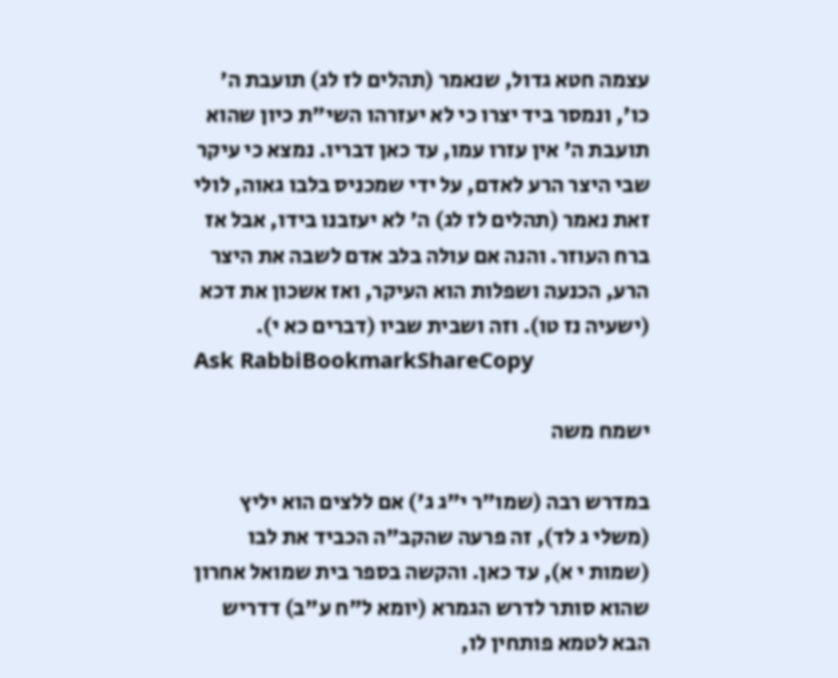עצמה חטא גדול, שנאמר (תהלים לז לג) תועבת ה' כו', ונמסר ביד יצרו כי לא יעזרהו השי"ת כיון שהוא תועבת ה' אין עזרו עמו, עד כאן דבריו. נמצא כי עיקר שבי היצר הרע לאדם, על ידי שמכניס בלבו גאוה, לולי זאת נאמר (תהלים לז לג) ה' לא יעזבנו בידו, אבל אז ברח העוזר. והנה אם עולה בלב אדם לשבה את היצר הרע, הכנעה ושפלות הוא העיקר, ואז אשכון את דכא (ישעיה נז טו). וזה ושבית שביו (דברים כא י).
Ask RabbiBookmarkShareCopy

ישמח משה

במדרש רבה (שמו"ר י"ג ג') אם ללצים הוא יליץ (משלי ג לד), זה פרעה שהקב"ה הכביד את לבו (שמות י א), עד כאן. והקשה בספר בית שמואל אחרון שהוא סותר לדרש הגמרא (יומא ל"ח ע"ב) דדריש הבא לטמא פותחין לו,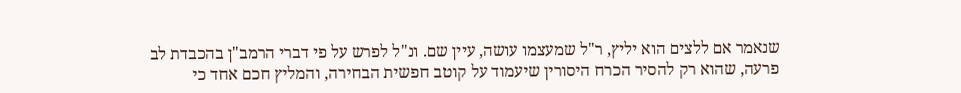שנאמר אם ללצים הוא יליץ, ר"ל שמעצמו עושה, עיין שם. ונ"ל לפרש על פי דברי הרמב"ן בהכבדת לב פרעה, שהוא רק להסיר הכרח היסורין שיעמוד על קוטב חפשית הבחירה, והמליץ חכם אחד כי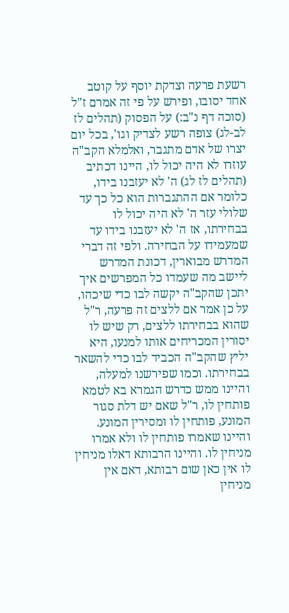רשעת פרעה וצדקת יוסף על קוטב אחד יסובו, ופירש על פי זה אמרם ז"ל (סוכה דף נ"ב:) על הפסוק (תהלים לז לב-לג) צופה רשע לצדיק וגו', בכל יום יצרו של אדם מתגבר, ואלמלא הקב"ה עוזרו לא היה יכול לו, היינו דכתיב (תהלים לז לג) ה' לא יעזבנו בידו, כלומר אם ההתגברות הוא כל כך עד שלולי עזר ה' לא היה יכול לו בבחירתו, אז ה' לא יעזבנו בידו עד שמעמידו על הבחירה. ולפי זה דברי המדרש מבוארין, דכונת המדרש ליישב מה שעמדו כל המפרשים איך יתכן שהקב"ה יקשה לבו כדי שיכהו, על כן אמר אם ללצים זה פרעה, ר"ל שהוא בבחירתו ללצים, רק שיש לו יסורין המכריחים אותו למנעו, היא יליץ שהקב"ה הכביד לבו כדי להשאר בבחירתו. וכמו שפירשנו למעלה, והיינו ממש כדרש הגמרא בא לטמא פותחין לו, ר"ל שאם יש דלת סגור המונע, פותחין לו ומסירין המונע. והיינו שאמרו פותחין לו ולא אמרו מניחין לו. והיינו הרבותא דאלו מניחין לו אין כאן שום רבותא, דאם אין מניחין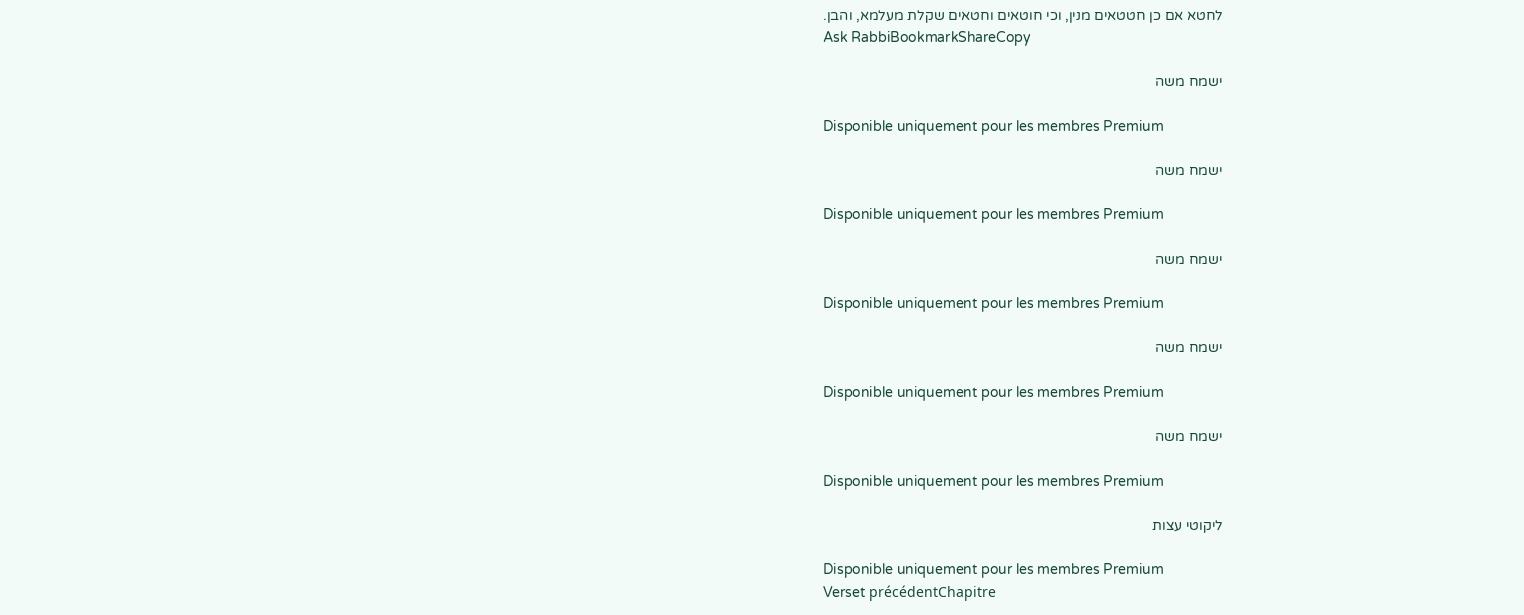לחטא אם כן חטטאים מנין, וכי חוטאים וחטאים שקלת מעלמא, והבן.
Ask RabbiBookmarkShareCopy

ישמח משה

Disponible uniquement pour les membres Premium

ישמח משה

Disponible uniquement pour les membres Premium

ישמח משה

Disponible uniquement pour les membres Premium

ישמח משה

Disponible uniquement pour les membres Premium

ישמח משה

Disponible uniquement pour les membres Premium

ליקוטי עצות

Disponible uniquement pour les membres Premium
Verset précédentChapitre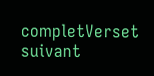completVerset suivant